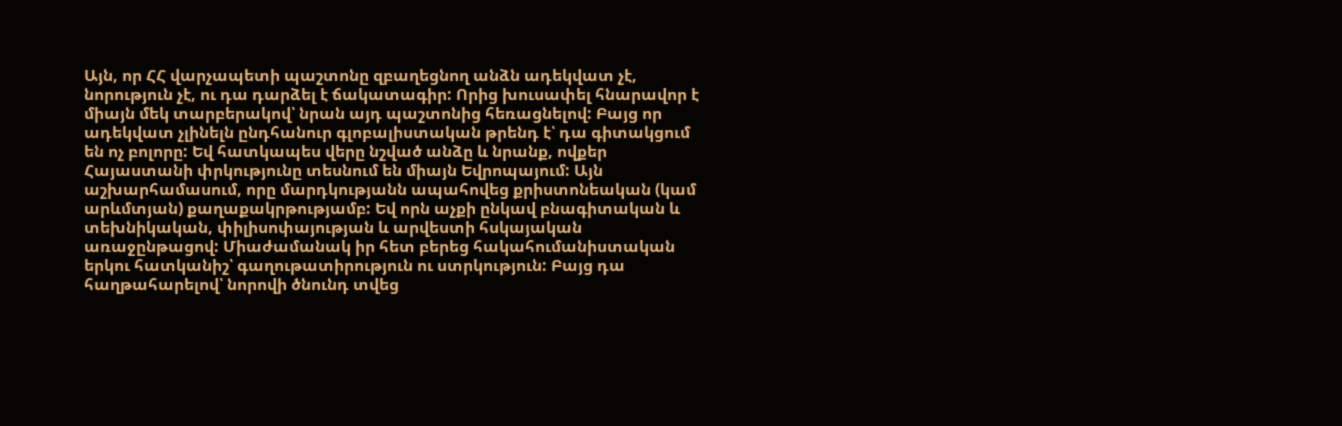Այն, որ ՀՀ վարչապետի պաշտոնը զբաղեցնող անձն ադեկվատ չէ, նորություն չէ, ու դա դարձել է ճակատագիր: Որից խուսափել հնարավոր է միայն մեկ տարբերակով՝ նրան այդ պաշտոնից հեռացնելով: Բայց որ ադեկվատ չլինելն ընդհանուր գլոբալիստական թրենդ է՝ դա գիտակցում են ոչ բոլորը: Եվ հատկապես վերը նշված անձը և նրանք, ովքեր Հայաստանի փրկությունը տեսնում են միայն Եվրոպայում: Այն աշխարհամասում, որը մարդկությանն ապահովեց քրիստոնեական (կամ արևմտյան) քաղաքակրթությամբ: Եվ որն աչքի ընկավ բնագիտական և տեխնիկական, փիլիսոփայության և արվեստի հսկայական առաջընթացով: Միաժամանակ իր հետ բերեց հակահումանիստական երկու հատկանիշ՝ գաղութատիրություն ու ստրկություն: Բայց դա հաղթահարելով՝ նորովի ծնունդ տվեց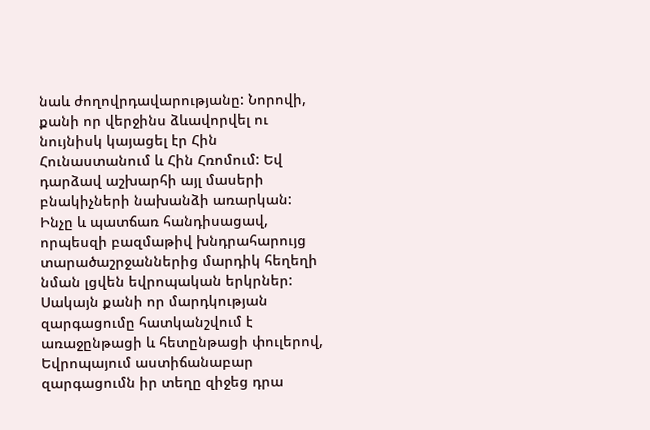նաև ժողովրդավարությանը: Նորովի, քանի որ վերջինս ձևավորվել ու նույնիսկ կայացել էր Հին Հունաստանում և Հին Հռոմում: Եվ դարձավ աշխարհի այլ մասերի բնակիչների նախանձի առարկան: Ինչը և պատճառ հանդիսացավ, որպեսզի բազմաթիվ խնդրահարույց տարածաշրջաններից մարդիկ հեղեղի նման լցվեն եվրոպական երկրներ:
Սակայն քանի որ մարդկության զարգացումը հատկանշվում է առաջընթացի և հետընթացի փուլերով, Եվրոպայում աստիճանաբար զարգացումն իր տեղը զիջեց դրա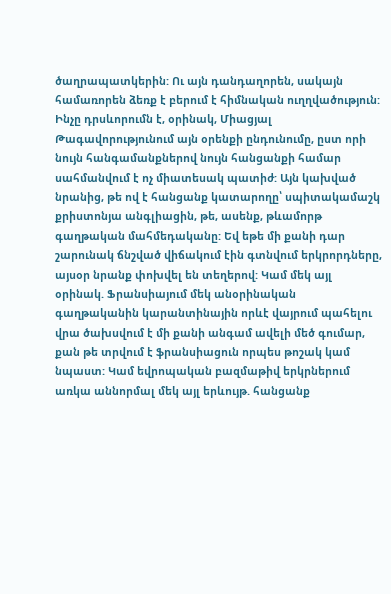ծաղրապատկերին: Ու այն դանդաղորեն, սակայն համառորեն ձեռք է բերում է հիմնական ուղղվածություն: Ինչը դրսևորումն է, օրինակ, Միացյալ Թագավորությունում այն օրենքի ընդունումը, ըստ որի նույն հանգամանքներով նույն հանցանքի համար սահմանվում է ոչ միատեսակ պատիժ: Այն կախված նրանից, թե ով է հանցանք կատարողը՝ սպիտակամաշկ քրիստոնյա անգլիացին, թե, ասենք, թևամորթ գաղթական մահմեդականը: Եվ եթե մի քանի դար շարունակ ճնշված վիճակում էին գտնվում երկրորդները, այսօր նրանք փոխվել են տեղերով: Կամ մեկ այլ օրինակ. Ֆրանսիայում մեկ անօրինական գաղթականին կարանտինային որևէ վայրում պահելու վրա ծախսվում է մի քանի անգամ ավելի մեծ գումար, քան թե տրվում է ֆրանսիացուն որպես թոշակ կամ նպաստ: Կամ եվրոպական բազմաթիվ երկրներում առկա աննորմալ մեկ այլ երևույթ. հանցանք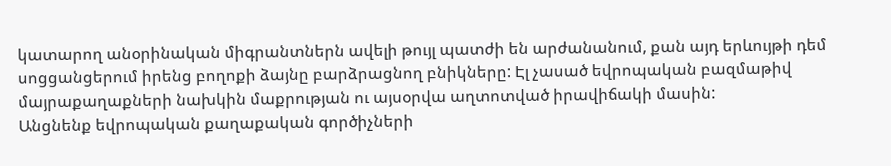կատարող անօրինական միգրանտներն ավելի թույլ պատժի են արժանանում, քան այդ երևույթի դեմ սոցցանցերում իրենց բողոքի ձայնը բարձրացնող բնիկները: Էլ չասած եվրոպական բազմաթիվ մայրաքաղաքների նախկին մաքրության ու այսօրվա աղտոտված իրավիճակի մասին:
Անցնենք եվրոպական քաղաքական գործիչների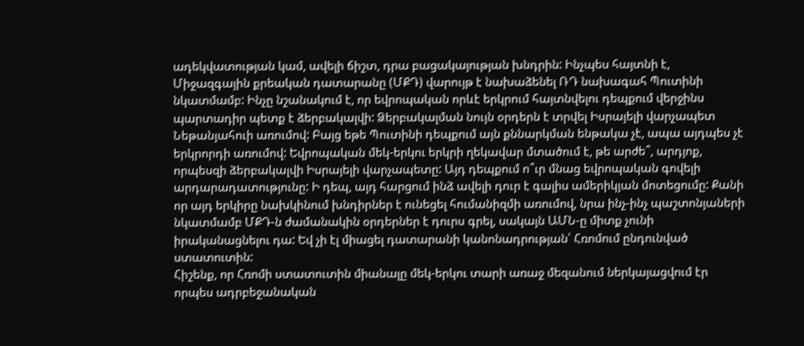ադեկվատության կամ, ավելի ճիշտ, դրա բացակայության խնդրին: Ինչպես հայտնի է, Միջազգային քրեական դատարանը (ՄՔԴ) վարույթ է նախաձենել ՌԴ նախագահ Պուտինի նկատմամբ: Ինչը նշանակում է, որ եվրոպական որևէ երկրում հայտնվելու դեպքում վերջինս պարտադիր պետք է ձերբակալվի: Ձերբակալման նույն օրդերն է տրվել Իսրայելի վարչապետ Նեթանյահուի առումով: Բայց եթե Պուտինի դեպքում այն քննարկման ենթակա չէ, ապա այդպես չէ երկրորդի առումով: Եվրոպական մեկ-երկու երկրի ղեկավար մտածում է, թե արժե՞, արդյոք, որպեսզի ձերբակալվի Իսրայելի վարչապետը: Այդ դեպքում ո՞ւր մնաց եվրոպական գովելի արդարադատությունը: Ի դեպ, այդ հարցում ինձ ավելի դուր է գալիս ամերիկյան մոտեցումը: Քանի որ այդ երկիրը նախկինում խնդիրներ է ունեցել հումանիզմի առումով, նրա ինչ-ինչ պաշտոնյաների նկատմամբ ՄՔԴ-ն ժամանակին օրդերներ է դուրս գրել, սակայն ԱՄՆ-ը միտք չունի իրականացնելու դա: Եվ չի էլ միացել դատարանի կանոնադրության՝ Հռոմում ընդունված ստատուտին:
Հիշենք, որ Հռոմի ստատուտին միանալը մեկ-երկու տարի առաջ մեզանում ներկայացվում էր որպես ադրբեջանական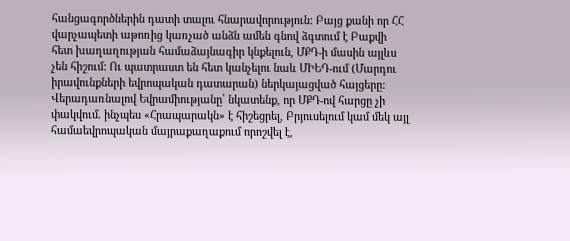հանցագործներին դատի տալու հնարավորություն: Բայց քանի որ ՀՀ վարչապետի աթոռից կառչած անձն ամեն գնով ձգտում է Բաքվի հետ խաղաղության համաձայնագիր կնքելուն, ՄՔԴ-ի մասին այլևս չեն հիշում: Ու պատրաստ են հետ կանչելու նաև ՄԻԵԴ-ում (Մարդու իրավունքների եվրոպական դատարան) ներկայացված հայցերը:
Վերադառնալով Եվրամիությանը՝ նկատենք, որ ՄՔԴ-ով հարցը չի փակվում. ինչպես «Հրապարակն» է հիշեցրել, Բրյուսելում կամ մեկ այլ համաեվրոպական մայրաքաղաքում որոշվել է,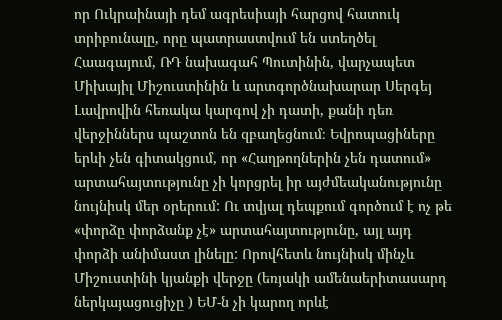որ Ուկրաինայի դեմ ագրեսիայի հարցով հատուկ տրիբունալը, որը պատրաստվում են ստեղծել Հաագայում, ՌԴ նախագահ Պուտինին, վարչապետ Միխայիլ Միշուստինին և արտգործնախարար Սերգեյ Լավրովին հեռակա կարգով չի դատի, քանի դեռ վերջիններս պաշտոն են զբաղեցնում։ Եվրոպացիները երևի չեն գիտակցում, որ «Հաղթողներին չեն դատում» արտահայտությունը չի կորցրել իր այժմեականությունը նույնիսկ մեր օրերում: Ու տվյալ դեպքում գործում է ոչ թե «փորձը փորձանք չէ» արտահայտությունը, այլ այդ փորձի անիմաստ լինելը: Որովհետև նույնիսկ մինչև Միշուստինի կյանքի վերջը (եռյակի ամենաերիտասարդ ներկայացուցիչը ) ԵՄ-ն չի կարող որևէ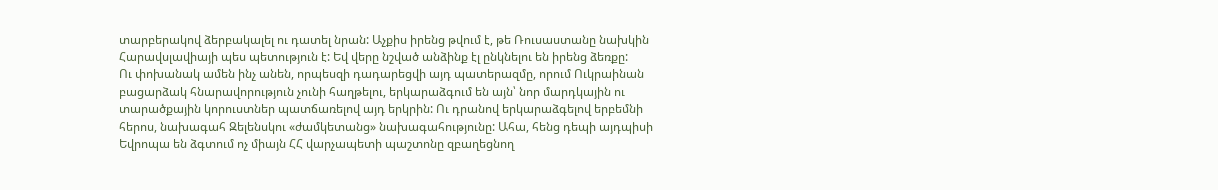տարբերակով ձերբակալել ու դատել նրան: Աչքիս իրենց թվում է, թե Ռուսաստանը նախկին Հարավսլավիայի պես պետություն է: Եվ վերը նշված անձինք էլ ընկնելու են իրենց ձեռքը:
Ու փոխանակ ամեն ինչ անեն, որպեսզի դադարեցվի այդ պատերազմը, որում Ուկրաինան բացարձակ հնարավորություն չունի հաղթելու, երկարաձգում են այն՝ նոր մարդկային ու տարածքային կորուստներ պատճառելով այդ երկրին: Ու դրանով երկարաձգելով երբեմնի հերոս, նախագահ Զելենսկու «ժամկետանց» նախագահությունը: Ահա, հենց դեպի այդպիսի Եվրոպա են ձգտում ոչ միայն ՀՀ վարչապետի պաշտոնը զբաղեցնող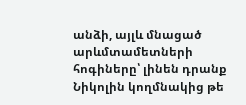անձի, այլև մնացած արևմտամետների հոգիները՝ լինեն դրանք Նիկոլին կողմնակից թե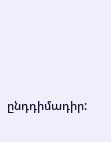ընդդիմադիր: